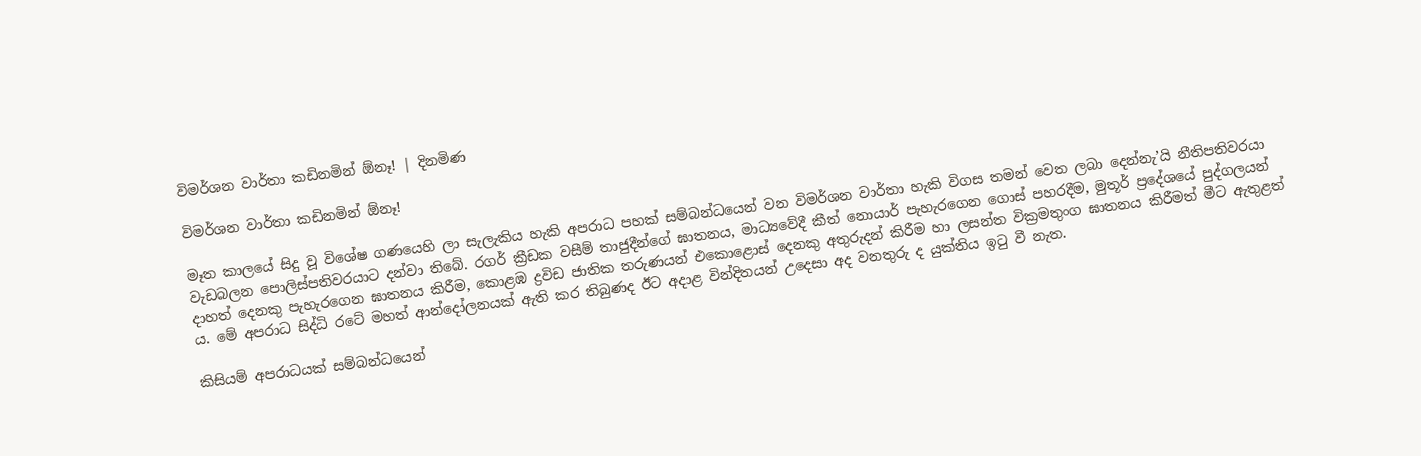විමර්ශන වාර්තා කඩිනමින් ඕනෑ! | දිනමිණ

විමර්ශන වාර්තා කඩිනමින් ඕනෑ!

මෑත කාලයේ සිදු වූ විශේෂ ගණයෙහි ලා සැලැකිය හැකි අපරාධ පහක් සම්බන්ධයෙන් වන විමර්ශන වාර්තා හැකි විගස තමන් වෙත ලබා දෙන්නැ’යි නීතිපතිවරයා වැඩබලන පොලිස්පතිවරයාට දන්වා තිබේ. රගර් ක්‍රීඩක වසීම් තාජුදීන්ගේ ඝාතනය, මාධ්‍යවේදී කීත් නොයාර් පැහැරගෙන ගොස් පහරදීම, මුතූර් ප්‍රදේශයේ පුද්ගලයන් දාහත් දෙනකු පැහැරගෙන ඝාතනය කිරීම, කොළඹ ද්‍රවිඩ ජාතික තරුණයන් එකොළොස් දෙනකු අතුරුදන් කිරීම හා ලසන්ත වික්‍රමතුංග ඝාතනය කිරීමත් මීට ඇතුළත් ය. මේ අපරාධ සිද්ධි රටේ මහත් ආන්දෝලනයක් ඇති කර තිබුණද ඊට අදාළ වින්දිතයන් උදෙසා අද වනතුරු ද යුක්තිය ඉටු වී නැත.

කිසියම් අපරාධයක් සම්බන්ධයෙන්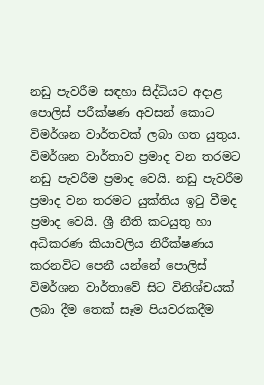නඩු පැවරීම සඳහා සිද්ධියට අදාළ පොලිස් පරීක්ෂණ අවසන් කොට විමර්ශන වාර්තවක් ලබා ගත යුතුය. විමර්ශන වාර්තාව ප්‍රමාද වන තරමට නඩු පැවරීම ප්‍රමාද වෙයි. නඩු පැවරීම ප්‍රමාද වන තරමට යුක්තිය ඉටු වීමද ප්‍රමාද වෙයි. ශ්‍රී නීති කටයුතු හා අධිකරණ කියාවලිය නිරීක්ෂණය කරනවිට පෙනී යන්නේ පොලිස් විමර්ශන වාර්තාවේ සිට විනිශ්චයක් ලබා දීම තෙක් සෑම පියවරකදීම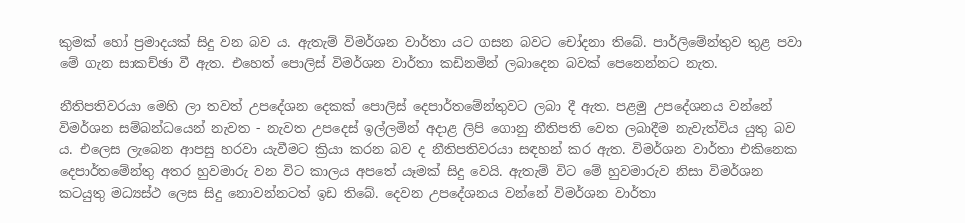කුමක් හෝ ප්‍රමාදයක් සිදු වන බව ය. ඇතැම් විමර්ශන වාර්තා යට ගසන බවට චෝදනා තිබේ. පාර්ලිමේන්තුව තුළ පවා මේ ගැන සාකච්ඡා වී ඇත. එහෙත් පොලිස් විමර්ශන වාර්තා කඩිනමින් ලබාදෙන බවක් පෙනෙන්නට නැත.

නීතිපතිවරයා මෙහි ලා තවත් උපදේශන දෙකක් පොලිස් දෙපාර්තමේන්තුවට ලබා දී ඇත. පළමු උපදේශනය වන්නේ විමර්ශන සම්බන්ධයෙන් නැවත - නැවත උපදෙස් ඉල්ලමින් අදාළ ලිපි ගොනු නීතිපති වෙත ලබාදීම නැවැත්විය යුතු බව ය. එලෙස ලැබෙන ආපසු හරවා යැවීමට ක්‍රියා කරන බව ද නීතිපතිවරයා සඳහන් කර ඇත. විමර්ශන වාර්තා එකිනෙක දෙපාර්තමේන්තු අතර හුවමාරු වන විට කාලය අපතේ යෑමක් සිදු වෙයි. ඇතැම් විට මේ හුවමාරුව නිසා විමර්ශන කටයුතු මධ්‍යස්ථ ලෙස සිදු නොවන්නටත් ඉඩ තිබේ. දෙවන උපදේශනය වන්නේ විමර්ශන වාර්තා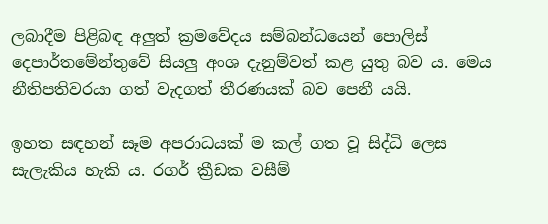ලබාදීම පිළිබඳ අලුත් ක්‍රමවේදය සම්බන්ධයෙන් පොලිස් දෙපාර්තමේන්තුවේ සියලු අංශ දැනුම්වත් කළ යුතු බව ය. මෙය නීතිපතිවරයා ගත් වැදගත් තීරණයක් බව පෙනී යයි.

ඉහත සඳහන් සෑම අපරාධයක් ම කල් ගත වූ සිද්ධි ලෙස සැලැකිය හැකි ය. රගර් ක්‍රීඩක වසීම්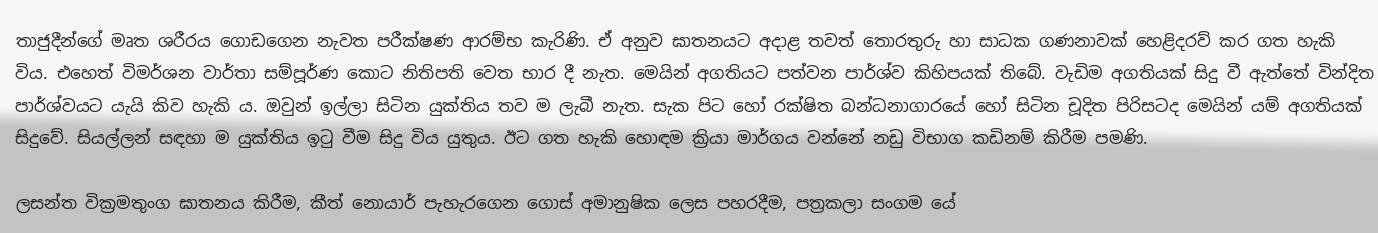තාජුදීන්ගේ මෘත ශරීරය ගොඩගෙන නැවත පරීක්ෂණ ආරම්භ කැරිණි. ඒ අනුව ඝාතනයට අදාළ තවත් තොරතුරු හා සාධක ගණනාවක් හෙළිදරව් කර ගත හැකි විය. එහෙත් විමර්ශන වාර්තා සම්පූර්ණ කොට නිතිපති වෙත භාර දී නැත. මෙයින් අගතියට පත්වන පාර්ශ්ව කිහිපයක් තිබේ. වැඩිම අගතියක් සිදු වී ඇත්තේ වින්දිත පාර්ශ්වයට යැයි කිව හැකි ය. ඔවුන් ඉල්ලා සිටින යුක්තිය තව ම ලැබී නැත. සැක පිට හෝ රක්ෂිත බන්ධනාගාරයේ හෝ සිටින චූදිත පිරිසටද මෙයින් යම් අගතියක් සිදුවේ. සියල්ලන් සඳහා ම යුක්තිය ඉටු වීම සිදු විය යුතුය. ඊට ගත හැකි හොඳම ක්‍රියා මාර්ගය වන්නේ නඩු විභාග කඩිනම් කිරීම පමණි.

ලසන්ත වික්‍රමතුංග ඝාතනය කිරීම, කීත් නොයාර් පැහැරගෙන ගොස් අමානුෂික ලෙස පහරදීම, පත්‍රකලා සංගම යේ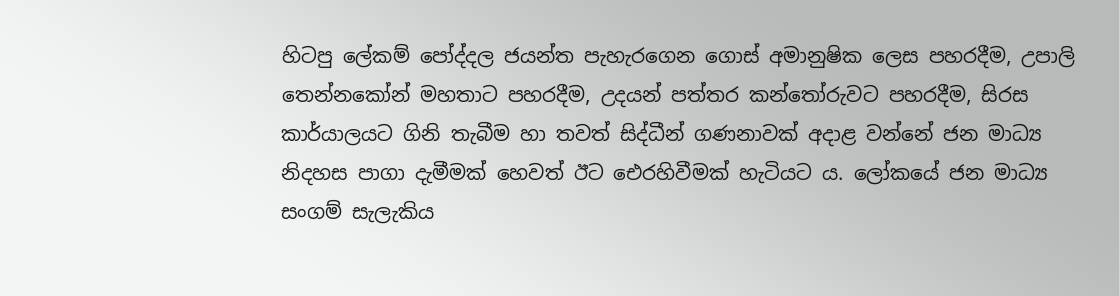හිටපු ලේකම් පෝද්දල ජයන්ත පැහැරගෙන ගොස් අමානුෂික ලෙස පහරදීම, උපාලි තෙන්නකෝන් මහතාට පහරදීම, උදයන් පත්තර කන්තෝරුවට පහරදීම, සිරස කාර්යාලයට ගිනි තැබීම හා තවත් සිද්ධීන් ගණනාවක් අදාළ වන්නේ ජන මාධ්‍ය නිදහස පාගා දැමීමක් හෙවත් ඊට එ‍ෙරහිවීමක් හැටියට ය. ලෝකයේ ජන මාධ්‍ය සංගම් සැලැකිය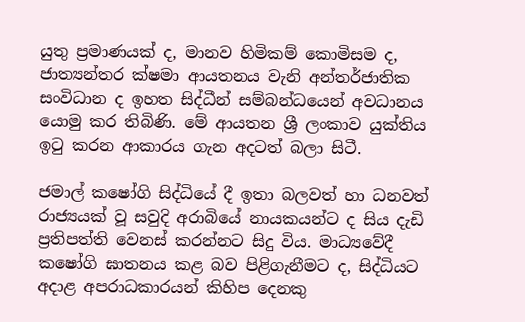යුතු ප්‍රමාණයක් ද, මානව හිමිකම් කොමිසම ද, ජාත්‍යන්තර ක්ෂමා ආයතනය වැනි අන්තර්ජාතික සංවිධාන ද ඉහත සිද්ධීන් සම්බන්ධයෙන් අවධානය යොමු කර තිබිණි. මේ ආයතන ශ්‍රී ලංකාව යුක්තිය ඉටු කරන ආකාරය ගැන අදටත් බලා සිටී.

ජමාල් කෂෝගි සිද්ධියේ දී ඉතා බලවත් හා ධනවත් රාජ්‍යයක් වූ සවුදි අරාබියේ නායකයන්ට ද සිය දැඩි ප්‍රතිපත්ති වෙනස් කරන්නට සිදු විය. මාධ්‍යවේදී කෂෝගි ඝාතනය කළ බව පිළිගැනීමට ද, සිද්ධියට අදාළ අපරාධකාරයන් කිහිප දෙනකු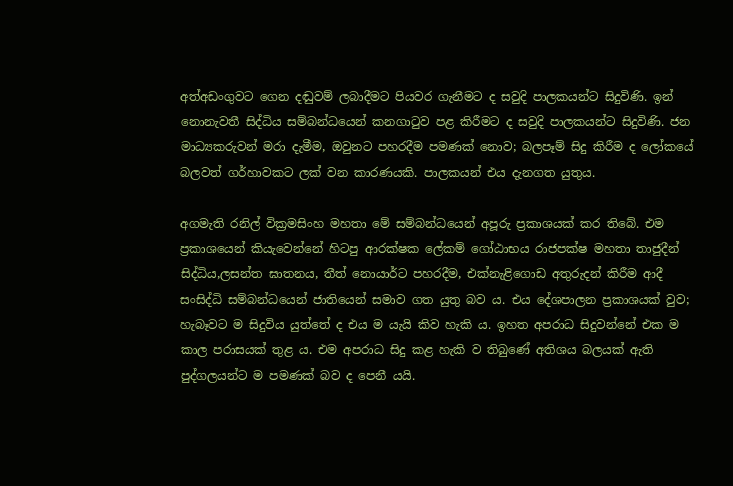අත්අඩංගුවට ගෙන දඬුවම් ලබාදීමට පියවර ගැනීමට ද සවුදි පාලකයන්ට සිදුවිණි. ඉන් නොනැවතී සිද්ධිය සම්බන්ධයෙන් කනගාටුව පළ කිරීමට ද සවුදි පාලකයන්ට සිදුවිණි. ජන මාධ්‍යකරුවන් මරා දැමීම, ඔවුනට පහරදීම පමණක් නොව; බලපෑම් සිදු කිරීම ද ලෝකයේ බලවත් ගර්හාවකට ලක් වන කාරණයකි. පාලකයන් එය දැනගත යුතුය.

අගමැති රනිල් වික්‍රමසිංහ මහතා මේ සම්බන්ධයෙන් අපූරු ප්‍රකාශයක් කර තිබේ. එම ප්‍රකාශයෙන් කියැවෙන්නේ හිටපු ආරක්ෂක ලේකම් ගෝඨාභය රාජපක්ෂ මහතා තාජුදීන් සිද්ධිය,ලසන්ත ඝාතනය, තීත් නොයාර්ට පහරදීම, එක්නැළිගොඩ අතුරුදන් කිරීම ආදී සංසිද්ධි සම්බන්ධයෙන් ජාතියෙන් සමාව ගත යුතු බව ය. එය දේශපාලන ප්‍රකාශයක් වුව; හැබෑවට ම සිදුවිය යුත්තේ ද එය ම යැයි කිව හැකි ය. ඉහත අපරාධ සිදුවන්නේ එක ම කාල පරාසයක් තුළ ය. එම අපරාධ සිදු කළ හැකි ව තිබුණේ අතිශය බලයක් ඇති පුද්ගලයන්ට ම පමණක් බව ද පෙනී යයි.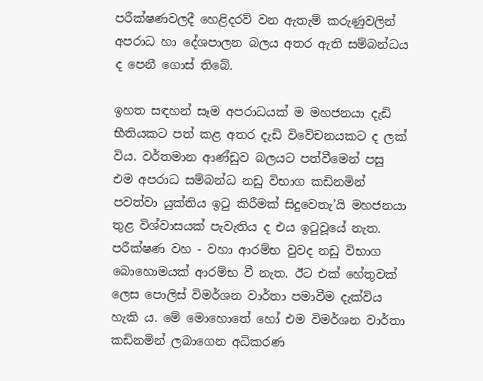පරීක්ෂණවලදී හෙළිදරව් වන ඇතැම් කරුණුවලින් අපරාධ හා දේශපාලන බලය අතර ඇති සම්බන්ධය ද පෙනී ගොස් තිබේ.

ඉහත සඳහන් සෑම අපරාධයක් ම මහජනයා දැඩි භීතියකට පත් කළ අතර දැඩි විවේචනයකට ද ලක් විය. වර්තමාන ආණ්ඩුව බලයට පත්වීමෙන් පසු එම අපරාධ සම්බන්ධ නඩු විභාග කඩිනමින් පවත්වා යුක්තිය ඉටු කිරීමක් සිදුවෙතැ’යි මහජනයා තුළ විශ්වාසයක් පැවැතිය ද එය ඉටුවූයේ නැත. පරීක්ෂණ වහ - වහා ආරම්භ වුවද නඩු විභාග බොහොමයක් ආරම්භ වී නැත. ඊට එක් හේතුවක් ලෙස පොලිස් විමර්ශන වාර්තා පමාවීම දැක්විය හැකි ය. මේ මොහොතේ හෝ එම විමර්ශන වාර්තා කඩිනමින් ලබාගෙන අධිකරණ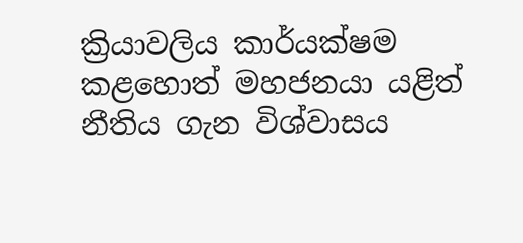ක්‍රියාවලිය කාර්යක්ෂම කළහොත් මහජනයා යළිත් නීතිය ගැන විශ්වාසය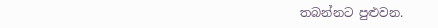තබන්නට පුළුවන.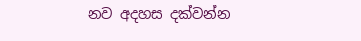නව අදහස දක්වන්න